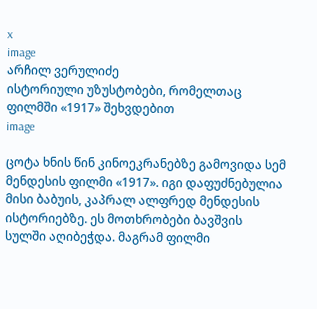x
image
არჩილ ვერულიძე
ისტორიული უზუსტობები, რომელთაც ფილმში «1917» შეხვდებით
image

ცოტა ხნის წინ კინოეკრანებზე გამოვიდა სემ მენდესის ფილმი «1917». იგი დაფუძნებულია მისი ბაბუის, კაპრალ ალფრედ მენდესის ისტორიებზე. ეს მოთხრობები ბავშვის სულში აღიბეჭდა. მაგრამ ფილმი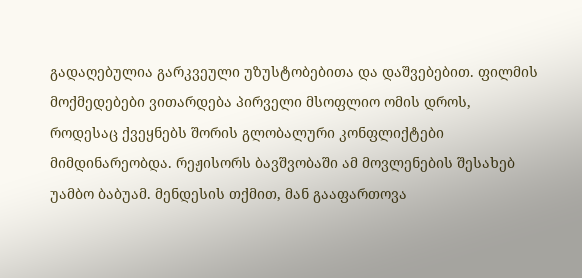გადაღებულია გარკვეული უზუსტობებითა და დაშვებებით. ფილმის მოქმედებები ვითარდება პირველი მსოფლიო ომის დროს, როდესაც ქვეყნებს შორის გლობალური კონფლიქტები მიმდინარეობდა. რეჟისორს ბავშვობაში ამ მოვლენების შესახებ უამბო ბაბუამ. მენდესის თქმით, მან გააფართოვა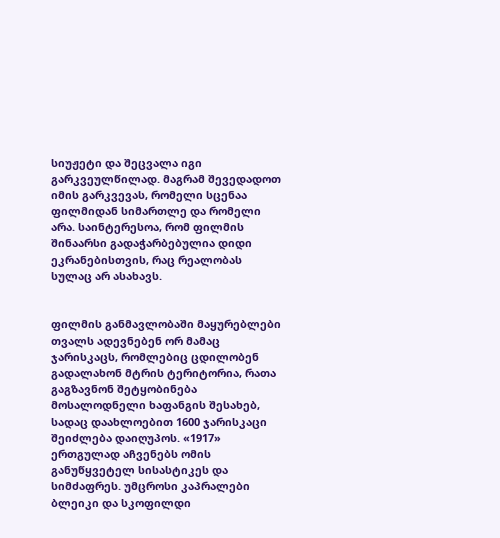სიუჟეტი და შეცვალა იგი გარკვეულწილად. მაგრამ შევედადოთ იმის გარკვევას, რომელი სცენაა ფილმიდან სიმართლე და რომელი არა. საინტერესოა, რომ ფილმის შინაარსი გადაჭარბებულია დიდი ეკრანებისთვის, რაც რეალობას სულაც არ ასახავს.


ფილმის განმავლობაში მაყურებლები თვალს ადევნებენ ორ მამაც ჯარისკაცს, რომლებიც ცდილობენ გადალახონ მტრის ტერიტორია, რათა გაგზავნონ შეტყობინება მოსალოდნელი ხაფანგის შესახებ, სადაც დაახლოებით 1600 ჯარისკაცი შეიძლება დაიღუპოს. «1917» ერთგულად აჩვენებს ომის განუწყვეტელ სისასტიკეს და სიმძაფრეს. უმცროსი კაპრალები ბლეიკი და სკოფილდი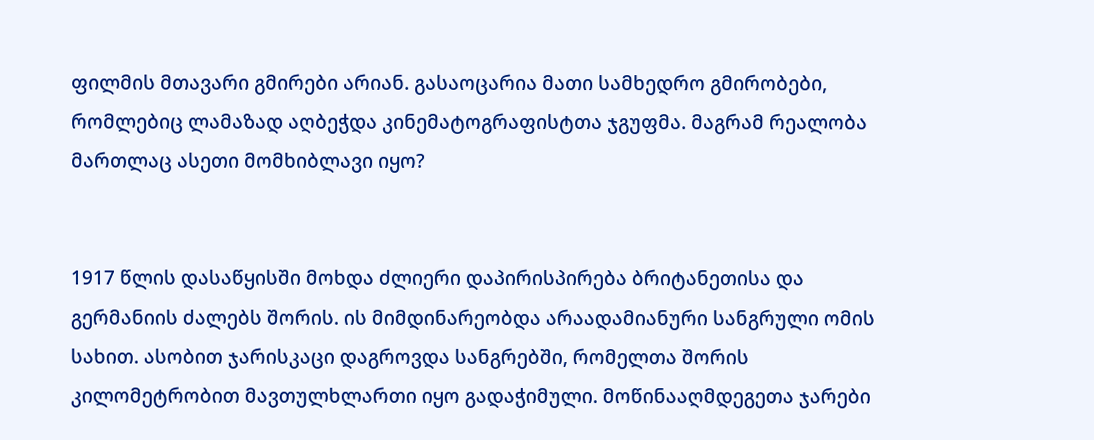ფილმის მთავარი გმირები არიან. გასაოცარია მათი სამხედრო გმირობები, რომლებიც ლამაზად აღბეჭდა კინემატოგრაფისტთა ჯგუფმა. მაგრამ რეალობა მართლაც ასეთი მომხიბლავი იყო?


1917 წლის დასაწყისში მოხდა ძლიერი დაპირისპირება ბრიტანეთისა და გერმანიის ძალებს შორის. ის მიმდინარეობდა არაადამიანური სანგრული ომის სახით. ასობით ჯარისკაცი დაგროვდა სანგრებში, რომელთა შორის კილომეტრობით მავთულხლართი იყო გადაჭიმული. მოწინააღმდეგეთა ჯარები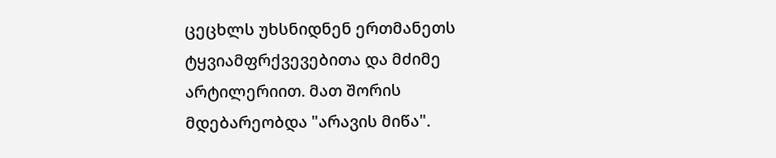ცეცხლს უხსნიდნენ ერთმანეთს ტყვიამფრქვევებითა და მძიმე არტილერიით. მათ შორის მდებარეობდა "არავის მიწა".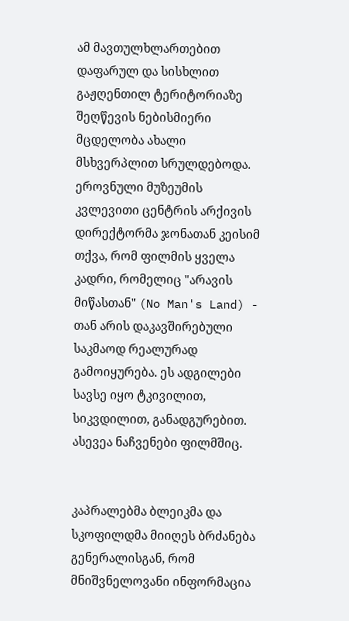ამ მავთულხლართებით დაფარულ და სისხლით გაჟღენთილ ტერიტორიაზე შეღწევის ნებისმიერი მცდელობა ახალი მსხვერპლით სრულდებოდა. ეროვნული მუზეუმის კვლევითი ცენტრის არქივის დირექტორმა ჯონათან კეისიმ თქვა, რომ ფილმის ყველა კადრი, რომელიც "არავის მიწასთან" (No Man's Land) - თან არის დაკავშირებული საკმაოდ რეალურად გამოიყურება. ეს ადგილები სავსე იყო ტკივილით, სიკვდილით, განადგურებით. ასევეა ნაჩვენები ფილმშიც.


კაპრალებმა ბლეიკმა და სკოფილდმა მიიღეს ბრძანება გენერალისგან, რომ მნიშვნელოვანი ინფორმაცია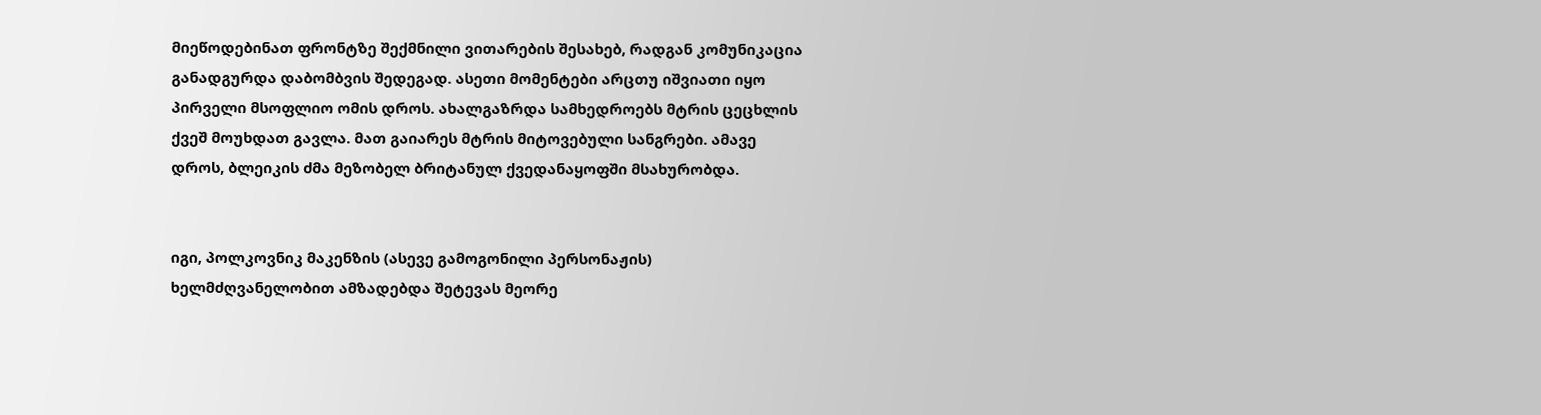მიეწოდებინათ ფრონტზე შექმნილი ვითარების შესახებ, რადგან კომუნიკაცია განადგურდა დაბომბვის შედეგად. ასეთი მომენტები არცთუ იშვიათი იყო პირველი მსოფლიო ომის დროს. ახალგაზრდა სამხედროებს მტრის ცეცხლის ქვეშ მოუხდათ გავლა. მათ გაიარეს მტრის მიტოვებული სანგრები. ამავე დროს, ბლეიკის ძმა მეზობელ ბრიტანულ ქვედანაყოფში მსახურობდა.


იგი, პოლკოვნიკ მაკენზის (ასევე გამოგონილი პერსონაჟის) ხელმძღვანელობით ამზადებდა შეტევას მეორე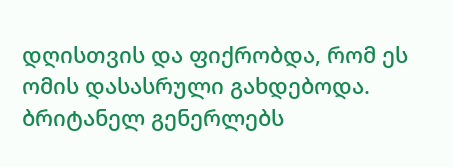დღისთვის და ფიქრობდა, რომ ეს ომის დასასრული გახდებოდა. ბრიტანელ გენერლებს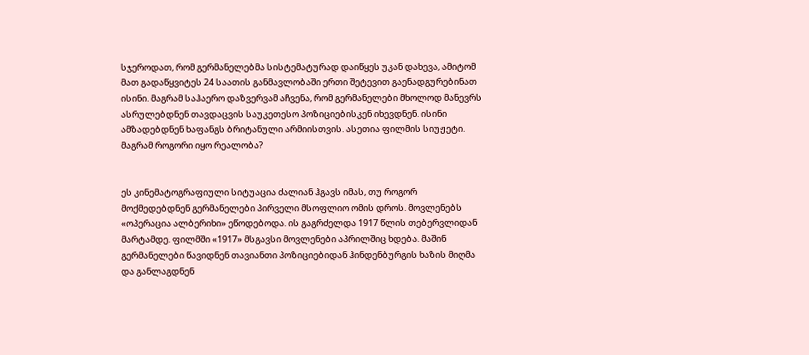სჯეროდათ, რომ გერმანელებმა სისტემატურად დაიწყეს უკან დახევა, ამიტომ მათ გადაწყვიტეს 24 საათის განმავლობაში ერთი შეტევით გაენადგურებინათ ისინი. მაგრამ საჰაერო დაზვერვამ აჩვენა, რომ გერმანელები მხოლოდ მანევრს ასრულებდნენ თავდაცვის საუკეთესო პოზიციებისკენ იხევდნენ. ისინი ამზადებდნენ ხაფანგს ბრიტანული არმიისთვის. ასეთია ფილმის სიუჟეტი. მაგრამ როგორი იყო რეალობა?


ეს კინემატოგრაფიული სიტუაცია ძალიან ჰგავს იმას, თუ როგორ მოქმედებდნენ გერმანელები პირველი მსოფლიო ომის დროს. მოვლენებს «ოპერაცია ალბერიხი» ეწოდებოდა. ის გაგრძელდა 1917 წლის თებერვლიდან მარტამდე. ფილმში «1917» მსგავსი მოვლენები აპრილშიც ხდება. მაშინ გერმანელები წავიდნენ თავიანთი პოზიციებიდან ჰინდენბურგის ხაზის მიღმა და განლაგდნენ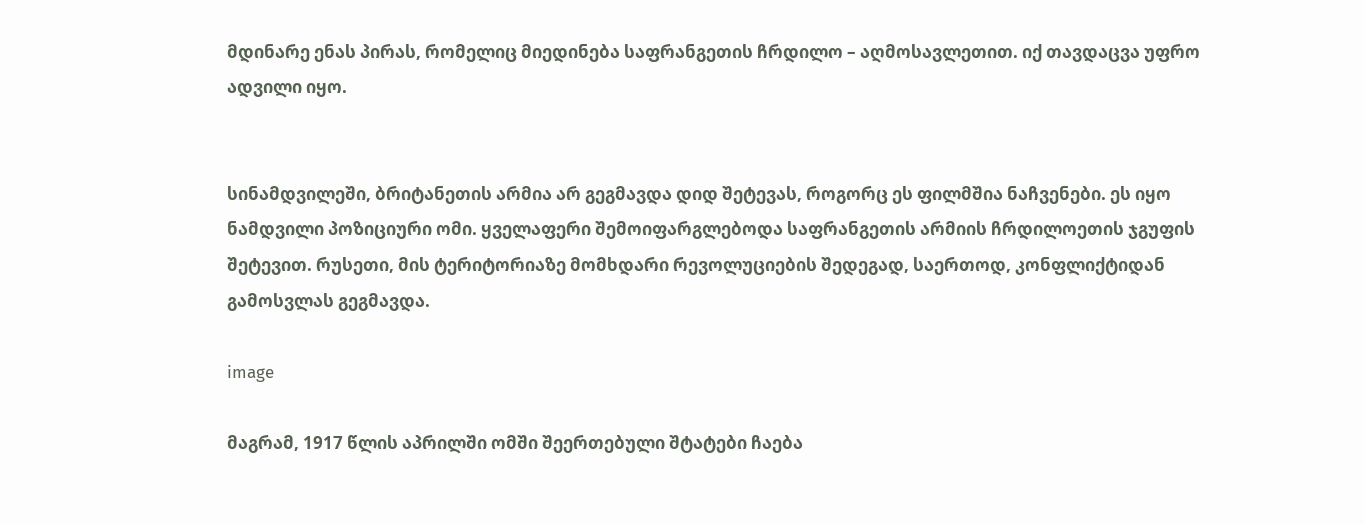მდინარე ენას პირას, რომელიც მიედინება საფრანგეთის ჩრდილო – აღმოსავლეთით. იქ თავდაცვა უფრო ადვილი იყო.


სინამდვილეში, ბრიტანეთის არმია არ გეგმავდა დიდ შეტევას, როგორც ეს ფილმშია ნაჩვენები. ეს იყო ნამდვილი პოზიციური ომი. ყველაფერი შემოიფარგლებოდა საფრანგეთის არმიის ჩრდილოეთის ჯგუფის შეტევით. რუსეთი, მის ტერიტორიაზე მომხდარი რევოლუციების შედეგად, საერთოდ, კონფლიქტიდან გამოსვლას გეგმავდა.

image

მაგრამ, 1917 წლის აპრილში ომში შეერთებული შტატები ჩაება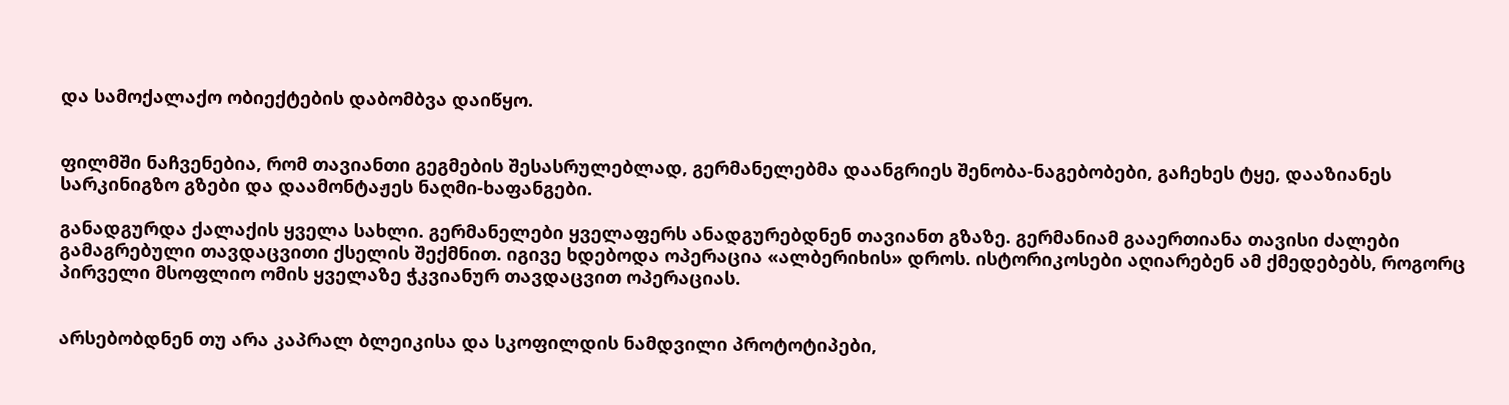და სამოქალაქო ობიექტების დაბომბვა დაიწყო.


ფილმში ნაჩვენებია, რომ თავიანთი გეგმების შესასრულებლად, გერმანელებმა დაანგრიეს შენობა-ნაგებობები, გაჩეხეს ტყე, დააზიანეს სარკინიგზო გზები და დაამონტაჟეს ნაღმი-ხაფანგები.

განადგურდა ქალაქის ყველა სახლი. გერმანელები ყველაფერს ანადგურებდნენ თავიანთ გზაზე. გერმანიამ გააერთიანა თავისი ძალები გამაგრებული თავდაცვითი ქსელის შექმნით. იგივე ხდებოდა ოპერაცია «ალბერიხის» დროს. ისტორიკოსები აღიარებენ ამ ქმედებებს, როგორც პირველი მსოფლიო ომის ყველაზე ჭკვიანურ თავდაცვით ოპერაციას.


არსებობდნენ თუ არა კაპრალ ბლეიკისა და სკოფილდის ნამდვილი პროტოტიპები,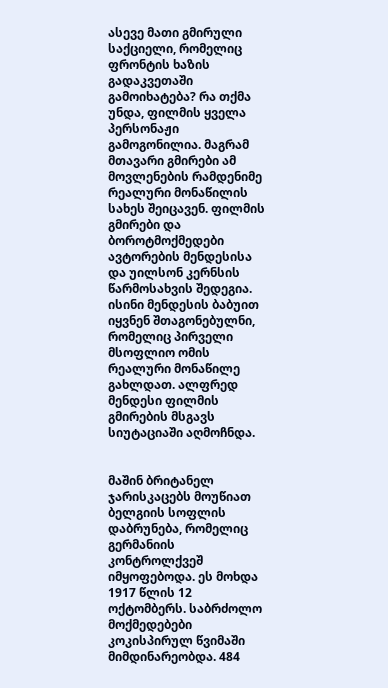ასევე მათი გმირული საქციელი, რომელიც ფრონტის ხაზის გადაკვეთაში გამოიხატება? რა თქმა უნდა, ფილმის ყველა პერსონაჟი გამოგონილია. მაგრამ მთავარი გმირები ამ მოვლენების რამდენიმე რეალური მონაწილის სახეს შეიცავენ. ფილმის გმირები და ბოროტმოქმედები ავტორების მენდესისა და უილსონ კერნსის წარმოსახვის შედეგია. ისინი მენდესის ბაბუით იყვნენ შთაგონებულნი, რომელიც პირველი მსოფლიო ომის რეალური მონაწილე გახლდათ. ალფრედ მენდესი ფილმის გმირების მსგავს სიუტაციაში აღმოჩნდა.


მაშინ ბრიტანელ ჯარისკაცებს მოუწიათ ბელგიის სოფლის დაბრუნება, რომელიც გერმანიის კონტროლქვეშ იმყოფებოდა. ეს მოხდა 1917 წლის 12 ოქტომბერს. საბრძოლო მოქმედებები კოკისპირულ წვიმაში მიმდინარეობდა. 484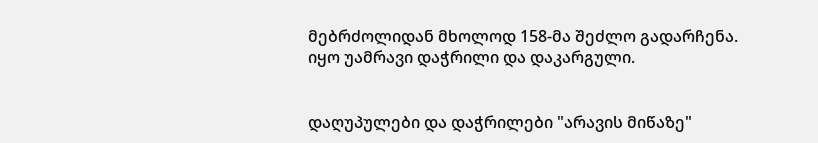მებრძოლიდან მხოლოდ 158-მა შეძლო გადარჩენა. იყო უამრავი დაჭრილი და დაკარგული.


დაღუპულები და დაჭრილები "არავის მიწაზე"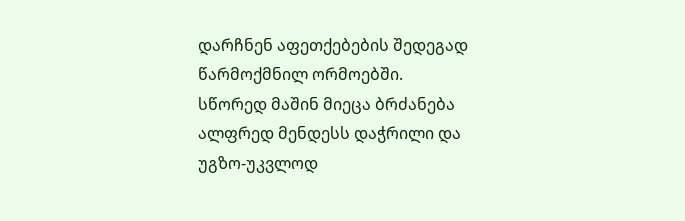დარჩნენ აფეთქებების შედეგად წარმოქმნილ ორმოებში. სწორედ მაშინ მიეცა ბრძანება ალფრედ მენდესს დაჭრილი და უგზო-უკვლოდ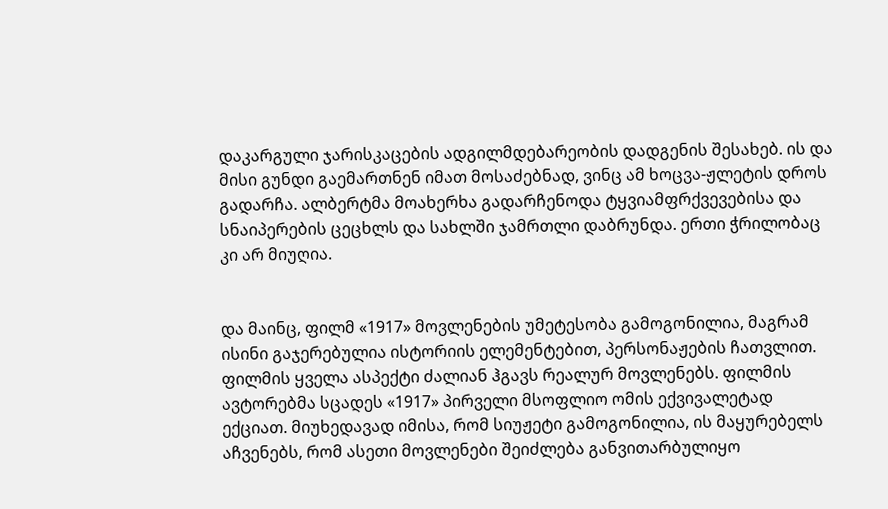დაკარგული ჯარისკაცების ადგილმდებარეობის დადგენის შესახებ. ის და მისი გუნდი გაემართნენ იმათ მოსაძებნად, ვინც ამ ხოცვა-ჟლეტის დროს გადარჩა. ალბერტმა მოახერხა გადარჩენოდა ტყვიამფრქვევებისა და სნაიპერების ცეცხლს და სახლში ჯამრთლი დაბრუნდა. ერთი ჭრილობაც კი არ მიუღია.


და მაინც, ფილმ «1917» მოვლენების უმეტესობა გამოგონილია, მაგრამ ისინი გაჯერებულია ისტორიის ელემენტებით, პერსონაჟების ჩათვლით. ფილმის ყველა ასპექტი ძალიან ჰგავს რეალურ მოვლენებს. ფილმის ავტორებმა სცადეს «1917» პირველი მსოფლიო ომის ექვივალეტად ექციათ. მიუხედავად იმისა, რომ სიუჟეტი გამოგონილია, ის მაყურებელს აჩვენებს, რომ ასეთი მოვლენები შეიძლება განვითარბულიყო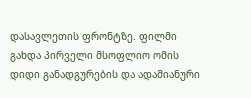დასავლეთის ფრონტზე. ფილმი გახდა პირველი მსოფლიო ომის დიდი განადგურების და ადამიანური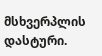მსხვერპლის დასტური.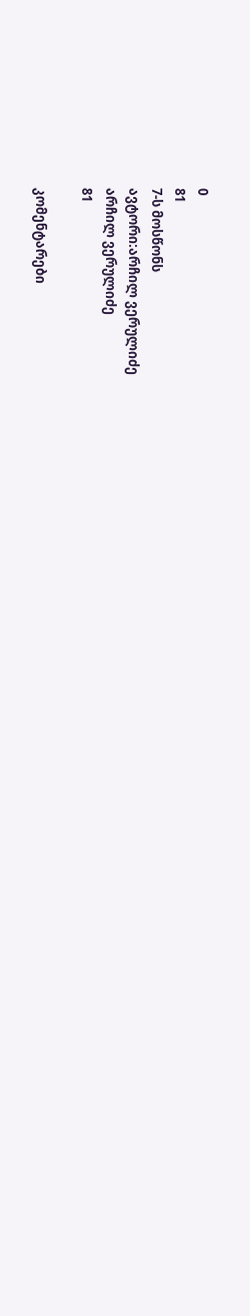0
81
7-ს მოსწონს
ავტორი:არჩილ ვერულიძე
არჩილ ვერულიძე
81

კომენტარები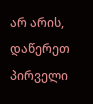არ არის, დაწერეთ პირველი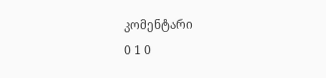კომენტარი
0 1 0